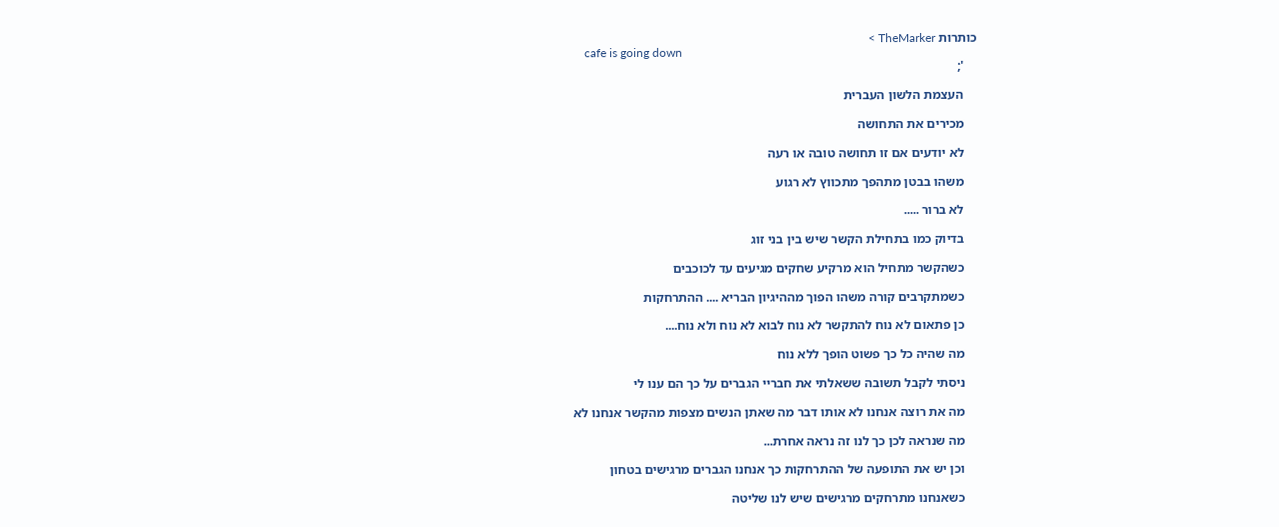כותרות TheMarker >
    cafe is going down
    ';

    העצמת הלשון העברית

    מכירים את התחושה

    לא יודעים אם זו תחושה טובה או רעה

    משהו בבטן מתהפך מתכווץ לא רגוע

    לא ברור .....

    בדיוק כמו בתחילת הקשר שיש בין בני זוג

    כשהקשר מתחיל הוא מרקיע שחקים מגיעים עד לכוכבים

    כשמתקרבים קורה משהו הפוך מההיגיון הבריא .... ההתרחקות

    כן פתאום לא נוח להתקשר לא נוח לבוא לא נוח ולא נוח....

    מה שהיה כל כך פשוט הופך ללא נוח

    ניסתי לקבל תשובה ששאלתי את חבריי הגברים על כך הם ענו לי

    מה את רוצה אנחנו לא אותו דבר מה שאתן הנשים מצפות מהקשר אנחנו לא

    מה שנראה לכן כך לנו זה נראה אחרת...

    וכן יש את התופעה של ההתרחקות כך אנחנו הגברים מרגישים בטחון

    כשאנחנו מתרחקים מרגישים שיש לנו שליטה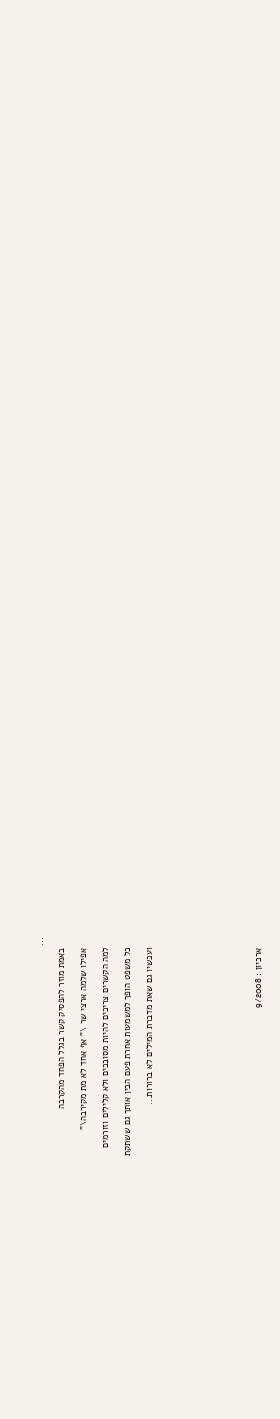...

    באמת מוזר להפסיק קשר בגלל הפחד מהקרבה

    אפילו שלמה ארצי שר \" אף אחד לא מת מקירבה\"

    למה הקשרים צריכים להיות מסובכים ולא קלילים וזורמים

    כל משפט הופך למשמעות אחרת פעם הבין אותך גם ששתקת

    ועכשיו גם שאת מדברת המילים לא ברורות...









    ארכיון : 9/2008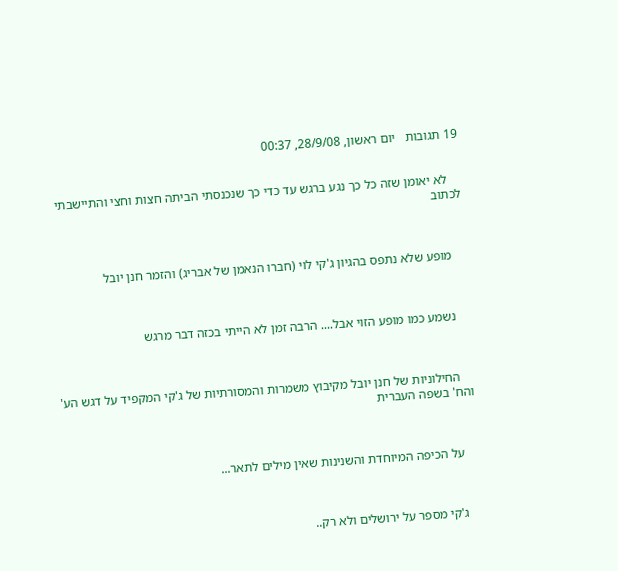19 תגובות   יום ראשון, 28/9/08, 00:37


    לא יאומן שזה כל כך נגע ברגש עד כדי כך שנכנסתי הביתה חצות וחצי והתיישבתי לכתוב



    מופע שלא נתפס בהגיון ג'קי לוי (חברו הנאמן של אבריג) והזמר חנן יובל



    נשמע כמו מופע הזוי אבל.... הרבה זמן לא הייתי בכזה דבר מרגש



    החילוניות של חנן יובל מקיבוץ משמרות והמסורתיות של ג'קי המקפיד על דגש הע' והח' בשפה העברית



    על הכיפה המיוחדת והשנינות שאין מילים לתאר...



    ג'קי מספר על ירושלים ולא רק..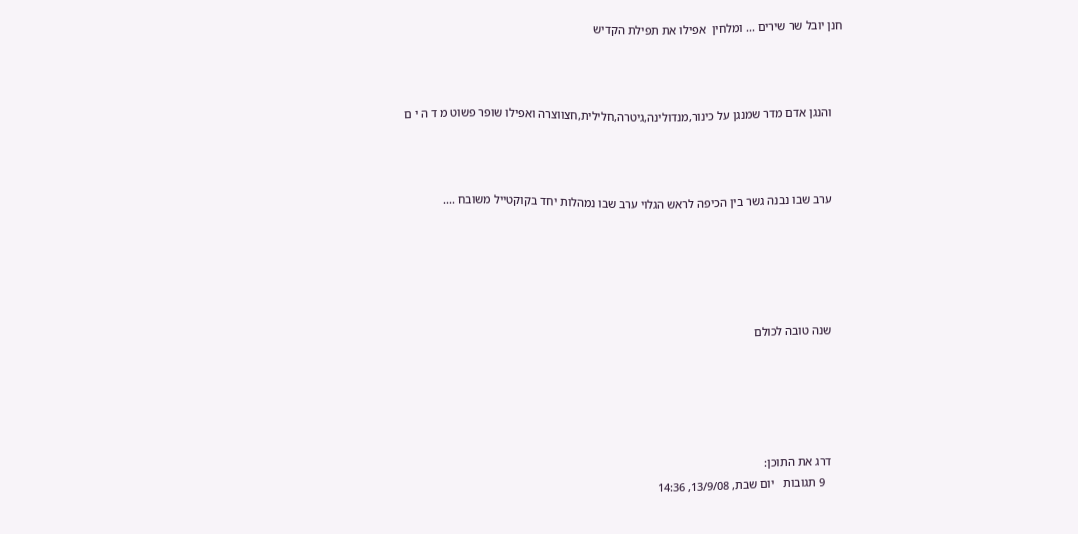חנן יובל שר שירים ... ומלחין  אפילו את תפילת הקדיש



    והנגן אדם מדר שמנגן על כינור,מנדולינה,גיטרה,חלילית,חצווצרה ואפילו שופר פשוט מ ד ה י ם



    ערב שבו נבנה גשר בין הכיפה לראש הגלוי ערב שבו נמהלות יחד בקוקטייל משובח ....





    שנה טובה לכולם





    דרג את התוכן:
      9 תגובות   יום שבת, 13/9/08, 14:36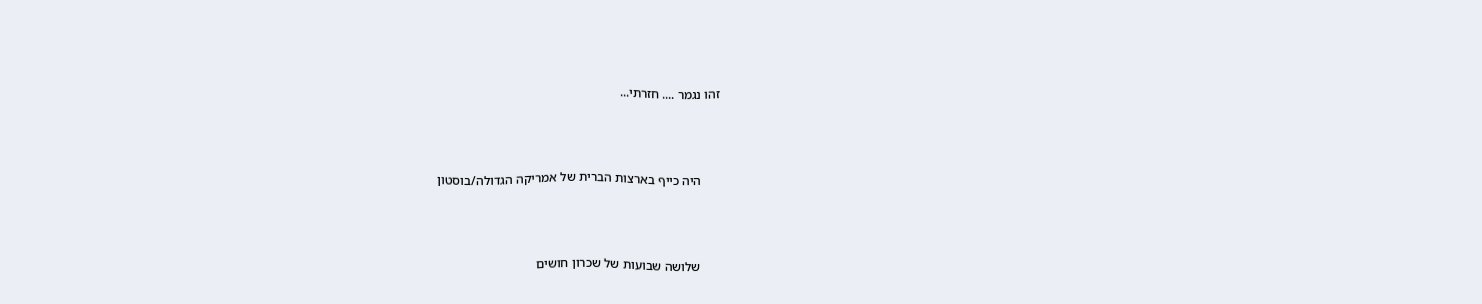זהו נגמר .... חזרתי...



      היה כייף בארצות הברית של אמריקה הגדולה/בוסטון



      שלושה שבועות של שכרון חושים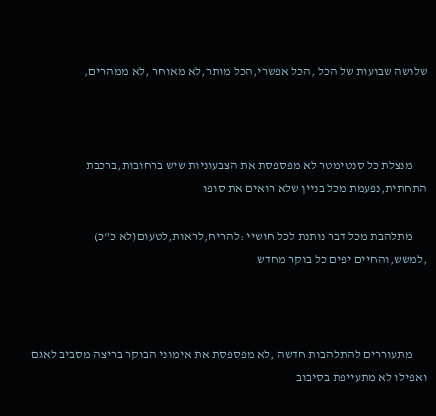שלושה שבועות של הכל ,הכל אפשרי,הכל מותר,לא מאוחר ,לא ממהרים,



      מנצלת כל סנטימטר לא מפספסת את הצבעוניות שיש ברחובות,ברכבת התחתית,נפעמת מכל בניין שלא רואים את סופו

      מתלהבת מכל דבר נותנת לכל חושיי :להריח,לראות,לטעום(לא כ"כ) ,למשש,והחיים יפים כל בוקר מחדש



      מתעוררים להתלהבות חדשה ,לא מפספסת את אימוני הבוקר בריצה מסביב לאגם ואפילו לא מתעייפת בסיבוב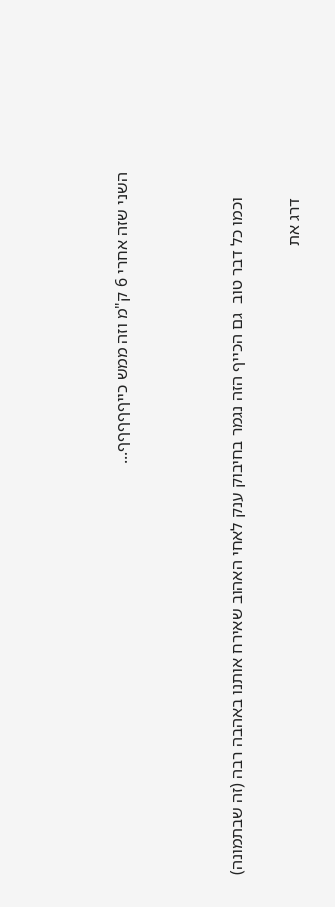השני שזה אחרי 6 ק"מ וזה ממש כייףףףףף...



      וכמו כל דבר טוב  גם הכייף הזה נגמר בחיבוק ענק לאחי האהוב שאירח אותנו באהבה רבה (זה שבתמונה)

      דרג את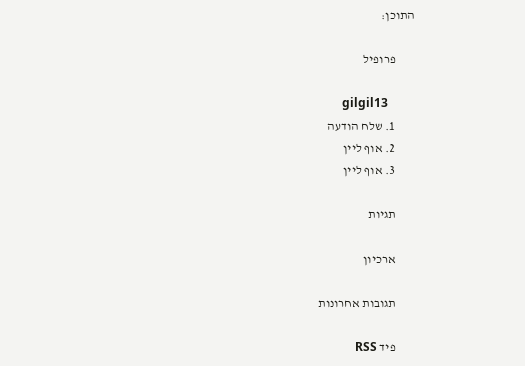התוכן:

        פרופיל

        gilgil13
        1. שלח הודעה
        2. אוף ליין
        3. אוף ליין

        תגיות

        ארכיון

        תגובות אחרונות

        פיד RSS